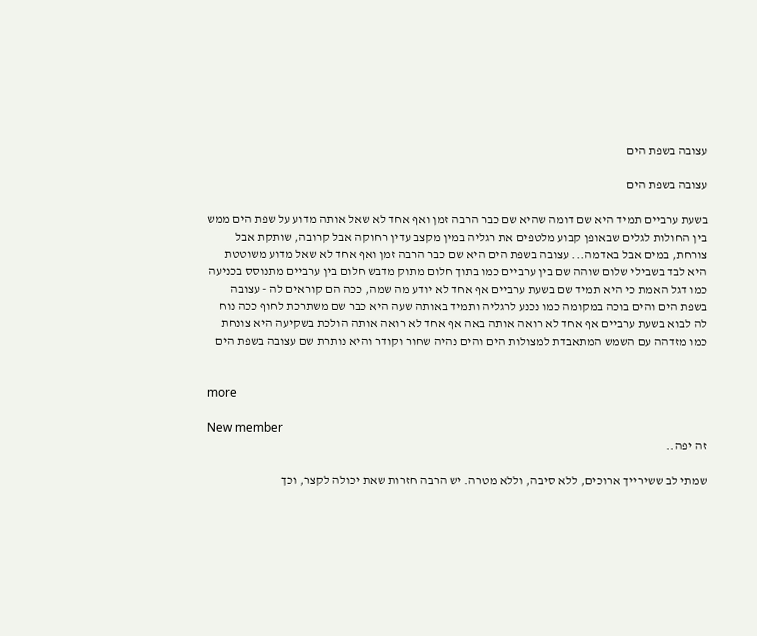עצובה בשפת הים

עצובה בשפת הים

בשעת ערביים תמיד היא שם דומה שהיא שם כבר הרבה זמן ואף אחד לא שאל אותה מדוע על שפת הים ממש בין החולות לגלים שבאופן קבוע מלטפים את רגליה במין מקצב עדין רחוקה אבל קרובה, שותקת אבל צורחת, במים אבל באדמה... עצובה בשפת הים היא שם כבר הרבה זמן ואף אחד לא שאל מדוע משוטטת היא לבד בשבילי שלום שוהה שם בין ערביים כמו בתוך חלום מתוק מדבש חלום בין ערביים מתנוסס בכניעה כמו דגל האמת כי היא תמיד שם בשעת ערביים אף אחד לא יודע מה שמה, ככה הם קוראים לה - עצובה בשפת הים והים בוכה במקומה כמו נכנע לרגליה ותמיד באותה שעה היא כבר שם משתרכת לחוף ככה נוח לה לבוא בשעת ערביים אף אחד לא רואה אותה באה אף אחד לא רואה אותה הולכת בשקיעה היא צונחת כמו מזדהה עם השמש המתאבדת למצולות הים והים נהיה שחור וקודר והיא נותרת שם עצובה בשפת הים


more

New member
זה יפה..

שמתי לב ששירייך ארוכים, ללא סיבה, וללא מטרה. יש הרבה חזרות שאת יכולה לקצר, וכך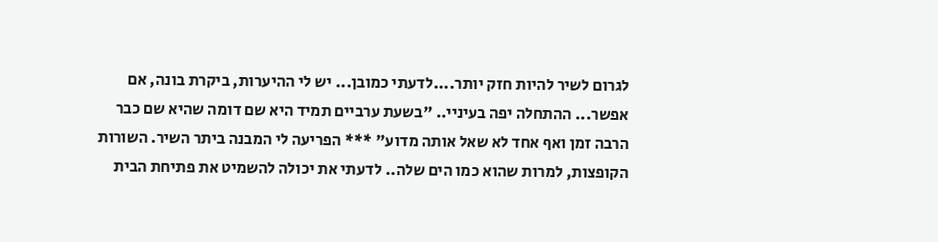לגרום לשיר להיות חזק יותר....לדעתי כמובן... יש לי ההיערות, ביקרת בונה, אם אפשר... ההתחלה יפה בעיניי.. "בשעת ערביים תמיד היא שם דומה שהיא שם כבר הרבה זמן ואף אחד לא שאל אותה מדוע" *** הפריעה לי המבנה ביתר השיר. השורות הקופצות, למרות שהוא כמו הים שלה.. לדעתי את יכולה להשמיט את פתיחת הבית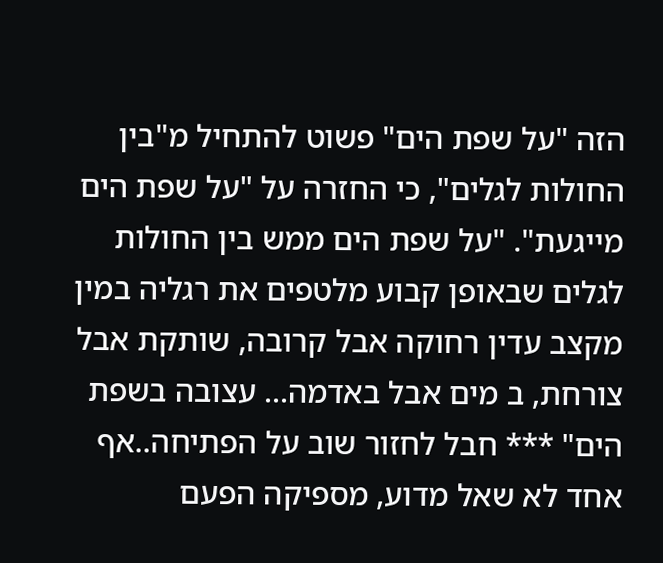הזה "על שפת הים" פשוט להתחיל מ"בין החולות לגלים", כי החזרה על "על שפת הים מייגעת". "על שפת הים ממש בין החולות לגלים שבאופן קבוע מלטפים את רגליה במין מקצב עדין רחוקה אבל קרובה, שותקת אבל צורחת, ב מים אבל באדמה... עצובה בשפת הים" *** חבל לחזור שוב על הפתיחה..אף אחד לא שאל מדוע, מספיקה הפעם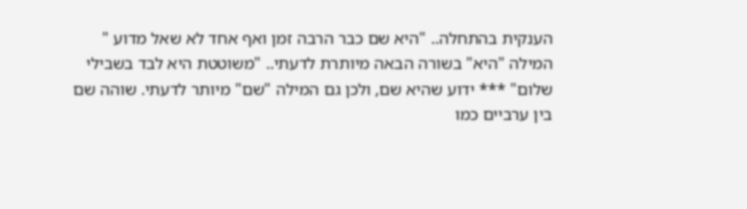הענקית בהתחלה.. "היא שם כבר הרבה זמן ואף אחד לא שאל מדוע " המילה "היא" בשורה הבאה מיותרת לדעתי.. "משוטטת היא לבד בשבילי שלום" *** ידוע שהיא שם, ולכן גם המילה "שם" מיותר לדעתי. שוהה שם בין ערביים כמו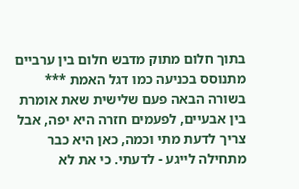בתוך חלום מתוק מדבש חלום בין ערביים מתנוסס בכניעה כמו דגל האמת *** בשורה הבאה פעם שלישית שאת אומרת בין אבעיים, לפעמים חזרה היא יפה, אבל צריך לדעת מתי וכמה, כאן היא כבר מתחילה לייגע - לדעתי. כי את לא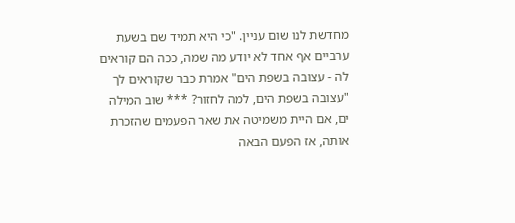מחדשת לנו שום עניין. "כי היא תמיד שם בשעת ערביים אף אחד לא יודע מה שמה, ככה הם קוראים לה - עצובה בשפת הים" אמרת כבר שקוראים לך "עצובה בשפת הים, למה לחזור? *** שוב המילה ים, אם היית משמיטה את שאר הפעמים שהזכרת אותה, אז הפעם הבאה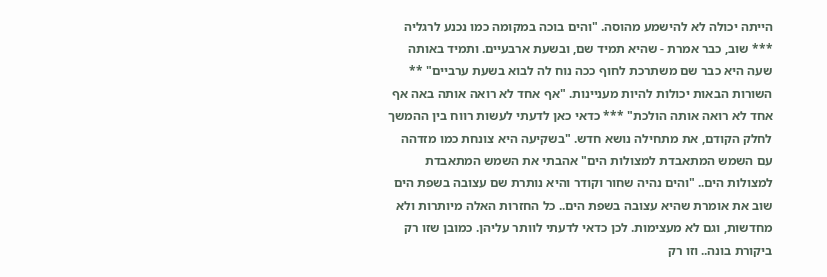הייתה יכולה לא להישמע מהוסה. "והים בוכה במקומה כמו נכנע לרגליה *** שוב, כבר אמרת - שהיא תמיד שם, ובשעת ארבעיים. ותמיד באותה שעה היא כבר שם משתרכת לחוף ככה נוח לה לבוא בשעת ערביים" ** השורות הבאות יכולות להיות מעניינות. "אף אחד לא רואה אותה באה אף אחד לא רואה אותה הולכת" *** כדאי כאן לדעתי לעשות רווח בין ההמשך לחלק הקודם, את מתחילה נושא חדש. "בשקיעה היא צונחת כמו מזדהה עם השמש המתאבדת למצולות הים" אהבתי את השמש המתאבדת למצולות הים.. "והים נהיה שחור וקודר והיא נותרת שם עצובה בשפת הים שוב את אומרת שהיא עצובה בשפת הים.. כל החזרות האלה מיותרות ולא מחדשות, וגם לא מעצימות. לכן כדאי לדעתי לוותר עליהן. כמובן שזו רק ביקורת בונה.. וזו רק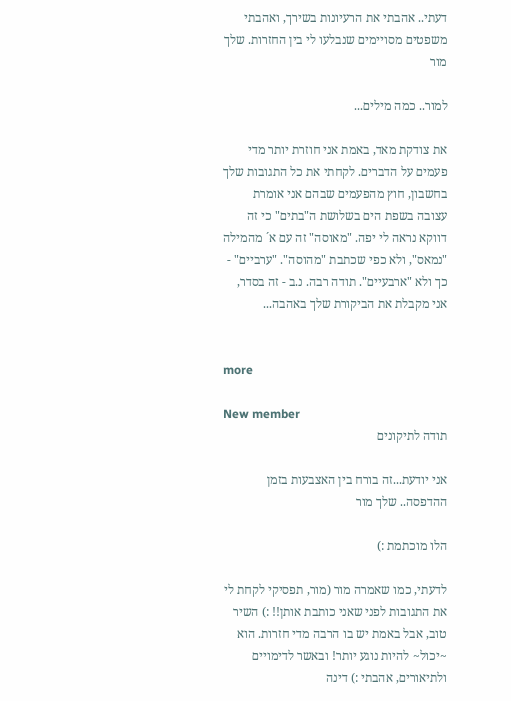דעתי.. אהבתי את הרעיונות בשירך, ואהבתי משפטים מסויימים שנבלעו לי בין החזרות. שלך מור

למור.. כמה מילים...

את צודקת מאד, באמת אני חוזרת יותר מדי פעמים על הדברים. לקחתי את כל התגובות שלך בחשבון, חוץ מהפעמים שבהם אני אומרת עצובה בשפת הים בשלושת ה"בתים" כי זה דווקא נראה לי יפה. "מאוסה" זה עם א´ מהמילה "נמאס", ולא כפי שכתבת "מהוסה". "ערביים" - כך ולא "ארבעיים". תודה רבה. נ.ב - זה בסדר, אני מקבלת את הביקורת שלך באהבה...


more

New member
תודה לתיקונים

אני יודעת...זה בורח בין האצבעות בזמן ההדפסה.. שלך מור

הלו מוכתמת :)

לדעתי, כמו שאמרה מור (מור, תפסיקי לקחת לי את התגובות לפני שאני כותבת אותן!! :) השיר טוב, אבל באמת יש בו הרבה מדי חזרות. הוא ~יכול~ להיות נוגע יותר! ובאשר לדימויים ולתיאורים, אהבתי :) דינה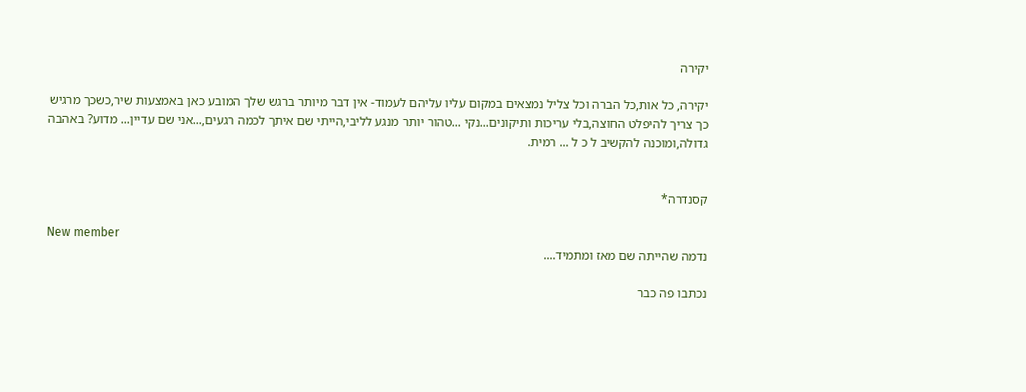יקירה

יקירה, כל אות,כל הברה וכל צליל נמצאים במקום עליו עליהם לעמוד- אין דבר מיותר ברגש שלך המובע כאן באמצעות שיר,כשכך מרגיש כך צריך להיפלט החוצה,בלי עריכות ותיקונים...נקי ...טהור יותר מנגע לליבי,הייתי שם איתך לכמה רגעים,...אני שם עדיין... מדוע? באהבה גדולה,ומוכנה להקשיב ל כ ל ... רמית.


קסנדרה*

New member
נדמה שהייתה שם מאז ומתמיד....

נכתבו פה כבר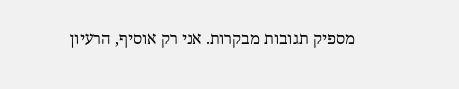מספיק תגובות מבקרות. אני רק אוסיף, הרעיון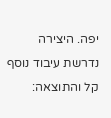יפה. היצירה נדרשת עיבוד נוסף קל והתוצאה: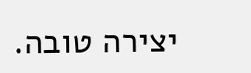יצירה טובה.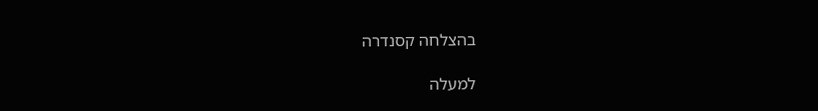בהצלחה קסנדרה

למעלה